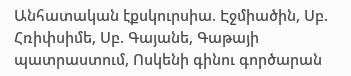Անհատական էքսկուրսիա. Էջմիածին, Սբ. Հռիփսիմե, Սբ. Գայանե, Գաթայի պատրաստում, Ոսկենի գինու գործարան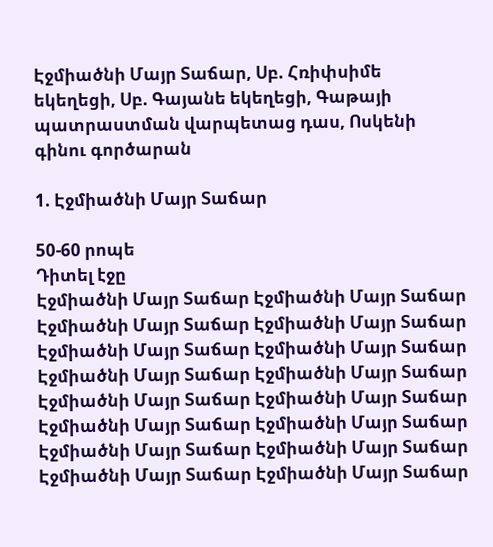Էջմիածնի Մայր Տաճար, Սբ. Հռիփսիմե եկեղեցի, Սբ. Գայանե եկեղեցի, Գաթայի պատրաստման վարպետաց դաս, Ոսկենի գինու գործարան

1. Էջմիածնի Մայր Տաճար

50-60 րոպե
Դիտել էջը
Էջմիածնի Մայր Տաճար Էջմիածնի Մայր Տաճար Էջմիածնի Մայր Տաճար Էջմիածնի Մայր Տաճար Էջմիածնի Մայր Տաճար Էջմիածնի Մայր Տաճար Էջմիածնի Մայր Տաճար Էջմիածնի Մայր Տաճար Էջմիածնի Մայր Տաճար Էջմիածնի Մայր Տաճար Էջմիածնի Մայր Տաճար Էջմիածնի Մայր Տաճար Էջմիածնի Մայր Տաճար Էջմիածնի Մայր Տաճար Էջմիածնի Մայր Տաճար Էջմիածնի Մայր Տաճար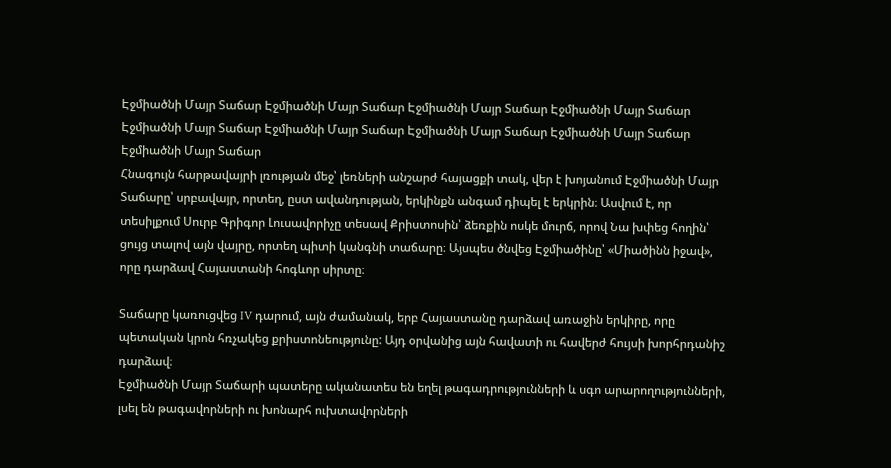Էջմիածնի Մայր Տաճար Էջմիածնի Մայր Տաճար Էջմիածնի Մայր Տաճար Էջմիածնի Մայր Տաճար Էջմիածնի Մայր Տաճար Էջմիածնի Մայր Տաճար Էջմիածնի Մայր Տաճար Էջմիածնի Մայր Տաճար Էջմիածնի Մայր Տաճար
Հնագույն հարթավայրի լռության մեջ՝ լեռների անշարժ հայացքի տակ, վեր է խոյանում Էջմիածնի Մայր Տաճարը՝ սրբավայր, որտեղ, ըստ ավանդության, երկինքն անգամ դիպել է երկրին։ Ասվում է, որ տեսիլքում Սուրբ Գրիգոր Լուսավորիչը տեսավ Քրիստոսին՝ ձեռքին ոսկե մուրճ, որով Նա խփեց հողին՝ ցույց տալով այն վայրը, որտեղ պիտի կանգնի տաճարը։ Այսպես ծնվեց Էջմիածինը՝ «Միածինն իջավ», որը դարձավ Հայաստանի հոգևոր սիրտը։

Տաճարը կառուցվեց IV դարում, այն ժամանակ, երբ Հայաստանը դարձավ առաջին երկիրը, որը պետական կրոն հռչակեց քրիստոնեությունը: Այդ օրվանից այն հավատի ու հավերժ հույսի խորհրդանիշ դարձավ։
Էջմիածնի Մայր Տաճարի պատերը ականատես են եղել թագադրությունների և սգո արարողությունների, լսել են թագավորների ու խոնարհ ուխտավորների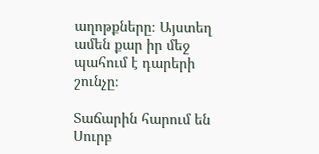աղոթքները։ Այստեղ ամեն քար իր մեջ պահում է դարերի շունչը։

Տաճարին հարում են Սուրբ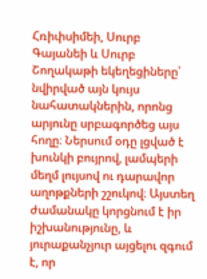Հռիփսիմեի, Սուրբ Գայանեի և Սուրբ Շողակաթի եկեղեցիները՝ նվիրված այն կույս նահատակներին, որոնց արյունը սրբագործեց այս հողը։ Ներսում օդը լցված է խունկի բույրով, լամպերի մեղմ լույսով ու դարավոր աղոթքների շշուկով։ Այստեղ ժամանակը կորցնում է իր իշխանությունը, և յուրաքանչյուր այցելու զգում է, որ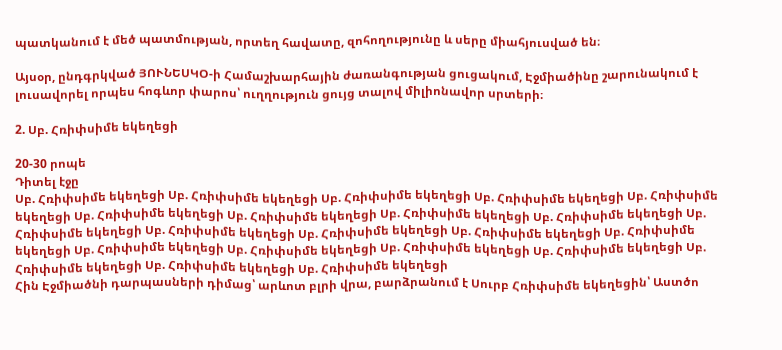պատկանում է մեծ պատմության, որտեղ հավատը, զոհողությունը և սերը միահյուսված են։

Այսօր, ընդգրկված ՅՈՒՆԵՍԿՕ-ի Համաշխարհային ժառանգության ցուցակում, Էջմիածինը շարունակում է լուսավորել որպես հոգևոր փարոս՝ ուղղություն ցույց տալով միլիոնավոր սրտերի։

2. Սբ. Հռիփսիմե եկեղեցի

20-30 րոպե
Դիտել էջը
Սբ. Հռիփսիմե եկեղեցի Սբ. Հռիփսիմե եկեղեցի Սբ. Հռիփսիմե եկեղեցի Սբ. Հռիփսիմե եկեղեցի Սբ. Հռիփսիմե եկեղեցի Սբ. Հռիփսիմե եկեղեցի Սբ. Հռիփսիմե եկեղեցի Սբ. Հռիփսիմե եկեղեցի Սբ. Հռիփսիմե եկեղեցի Սբ. Հռիփսիմե եկեղեցի Սբ. Հռիփսիմե եկեղեցի Սբ. Հռիփսիմե եկեղեցի Սբ. Հռիփսիմե եկեղեցի Սբ. Հռիփսիմե եկեղեցի Սբ. Հռիփսիմե եկեղեցի Սբ. Հռիփսիմե եկեղեցի Սբ. Հռիփսիմե եկեղեցի Սբ. Հռիփսիմե եկեղեցի Սբ. Հռիփսիմե եկեղեցի Սբ. Հռիփսիմե եկեղեցի Սբ. Հռիփսիմե եկեղեցի
Հին Էջմիածնի դարպասների դիմաց՝ արևոտ բլրի վրա, բարձրանում է Սուրբ Հռիփսիմե եկեղեցին՝ Աստծո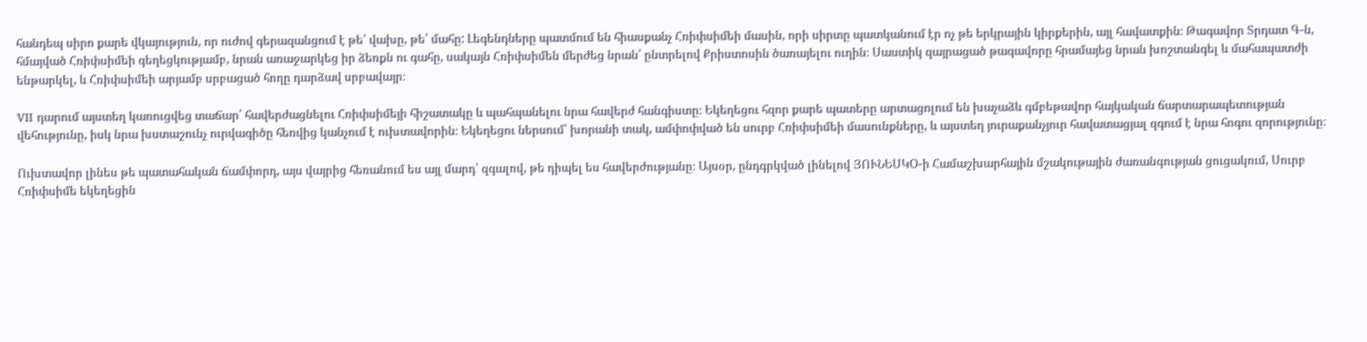հանդեպ սիրո քարե վկայություն, որ ուժով գերազանցում է թե՛ վախը, թե՛ մահը: Լեգենդները պատմում են հիասքանչ Հռիփսիմեի մասին, որի սիրտը պատկանում էր ոչ թե երկրային կիրքերին, այլ հավատքին։ Թագավոր Տրդատ Գ-ն, հմայված Հռիփսիմեի գեղեցկությամբ, նրան առաջարկեց իր ձեռքն ու գահը, սակայն Հռիփսիմեն մերժեց նրան՝ ընտրելով Քրիստոսին ծառայելու ուղին։ Սաստիկ զայրացած թագավորը հրամայեց նրան խոշտանգել և մահապատժի ենթարկել, և Հռիփսիմեի արյամբ սրբացած հողը դարձավ սրբավայր։

VII դարում այստեղ կառուցվեց տաճար՝ հավերժացնելու Հռիփսիմեյի հիշատակը և պահպանելու նրա հավերժ հանգիստը։ Եկեղեցու հզոր քարե պատերը արտացոլում են խաչաձև գմբեթավոր հայկական ճարտարապետության վեհությունը, իսկ նրա խստաշունչ ուրվագիծը հեռվից կանչում է ուխտավորին։ Եկեղեցու ներսում՝ խորանի տակ, ամփոփված են սուրբ Հռիփսիմեի մասունքները, և այստեղ յուրաքանչյուր հավատացյալ զգում է նրա հոգու զորությունը։

Ուխտավոր լինես թե պատահական ճամփորդ, այս վայրից հեռանում ես այլ մարդ՝ զգալով, թե դիպել ես հավերժությանը։ Այսօր, ընդգրկված լինելով ՅՈՒՆԵՍԿՕ-ի Համաշխարհային մշակութային ժառանգության ցուցակում, Սուրբ Հռիփսիմե եկեղեցին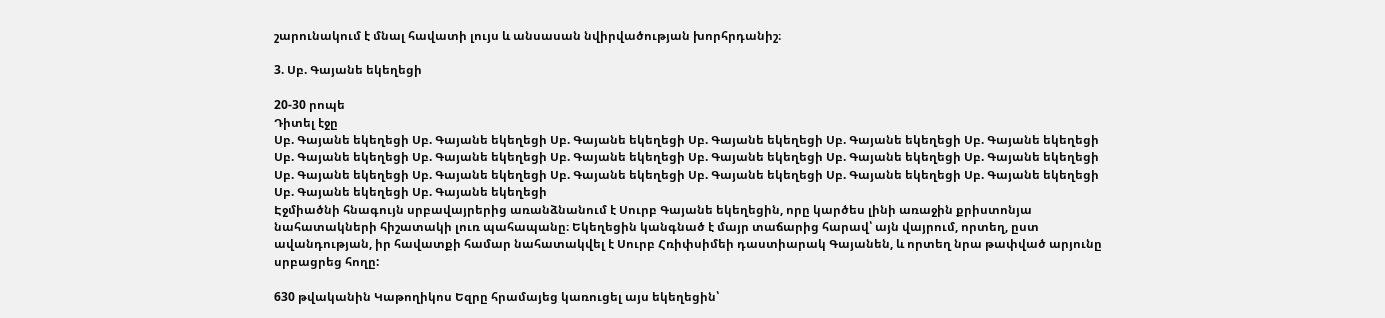շարունակում է մնալ հավատի լույս և անսասան նվիրվածության խորհրդանիշ։

3. Սբ. Գայանե եկեղեցի

20-30 րոպե
Դիտել էջը
Սբ. Գայանե եկեղեցի Սբ. Գայանե եկեղեցի Սբ. Գայանե եկեղեցի Սբ. Գայանե եկեղեցի Սբ. Գայանե եկեղեցի Սբ. Գայանե եկեղեցի Սբ. Գայանե եկեղեցի Սբ. Գայանե եկեղեցի Սբ. Գայանե եկեղեցի Սբ. Գայանե եկեղեցի Սբ. Գայանե եկեղեցի Սբ. Գայանե եկեղեցի Սբ. Գայանե եկեղեցի Սբ. Գայանե եկեղեցի Սբ. Գայանե եկեղեցի Սբ. Գայանե եկեղեցի Սբ. Գայանե եկեղեցի Սբ. Գայանե եկեղեցի Սբ. Գայանե եկեղեցի Սբ. Գայանե եկեղեցի
Էջմիածնի հնագույն սրբավայրերից առանձնանում է Սուրբ Գայանե եկեղեցին, որը կարծես լինի առաջին քրիստոնյա նահատակների հիշատակի լուռ պահապանը։ Եկեղեցին կանգնած է մայր տաճարից հարավ՝ այն վայրում, որտեղ, ըստ ավանդության, իր հավատքի համար նահատակվել է Սուրբ Հռիփսիմեի դաստիարակ Գայանեն, և որտեղ նրա թափված արյունը սրբացրեց հողը:

630 թվականին Կաթողիկոս Եզրը հրամայեց կառուցել այս եկեղեցին՝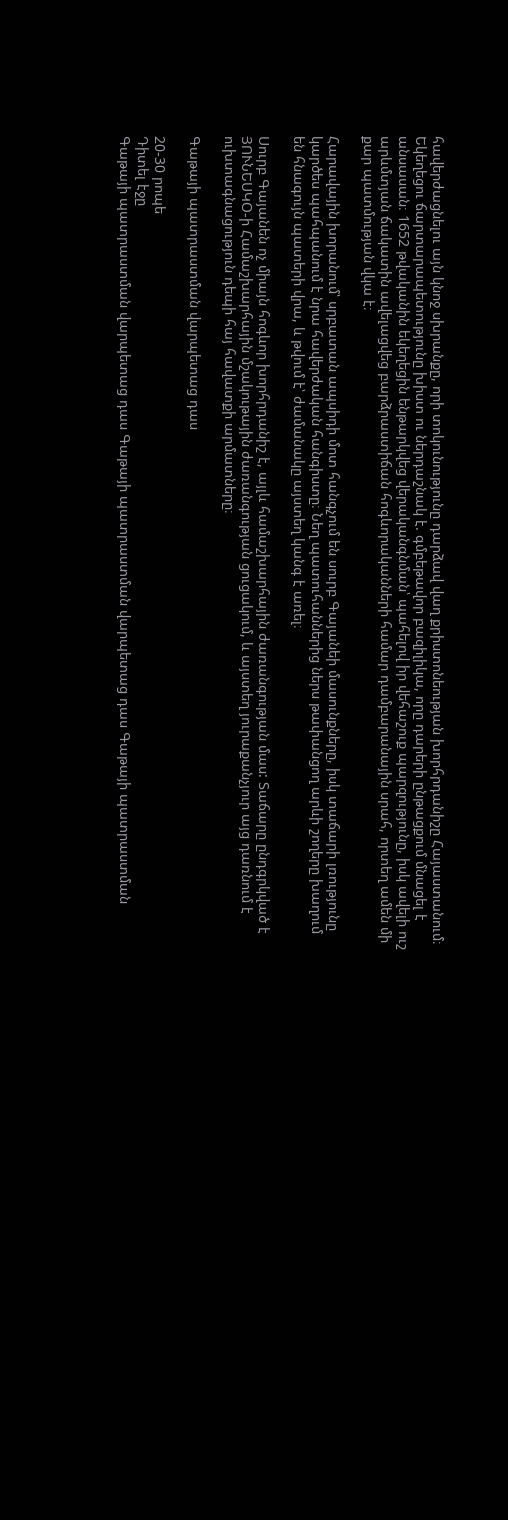հավերժացնելու այն կնոջ սխրանքը, որի տոկունությունը դարձավ վաղ քրիստոնեության խորհրդանիշը Հայաստանում։ Եկեղեցու ճարտարապետությունը խիստ ու ներդաշնակ է. գմբեթավոր բազիլիկա, որը դարերի ընթացքում մնացել է անսասան։ 1652 թվականին եկեղեցին ենթարկվեց վերականգնման՝ պահելով իր վեհաշուք պարզությունը, իսկ ավելի ուշ արևմտյան ճակատին ավելացվեց բարձրաստիճան հոգևորականների համար դամբարանային սրահ, որտեղ ամեն մի քար պատմության վկա է։

Հարավային խորանում՝ սրբատան ապսիդի մոտ հանգչում են սուրբ Գայանեի մասունքները, իսկ տաճարի լռությունը կարծես պահպանում է նրա հավերժական հանգիստը։ Նեղ պատուհաններից ներս թափանցող արևի շողերը խաղում են հնագույն պատերի վրա, և թվում է՝ ժամանակը այստեղ կանգ է առել։

Սուրբ Գայանեն ոչ միայն հոգևոր խորհրդանիշ է, այլև համաշխարհային ժառանգության մաս: Տաճարը ընդգրկված է ՅՈՒՆԵՍԿՕ-ի Համաշխարհային մշակութային ժառանգության ցուցակում, և այստեղ յուրաքանչյուր այց դառնում է ուխտագնացություն դեպի հայ հավատքի արմատները։

Գաթայի պատրաստման վարպետաց դաս

20-30 րոպե
Դիտել էջը
Գաթայի պատրաստման վարպետաց դաս Գաթայի պատրաստման վարպետաց դաս Գաթայի պատրաստման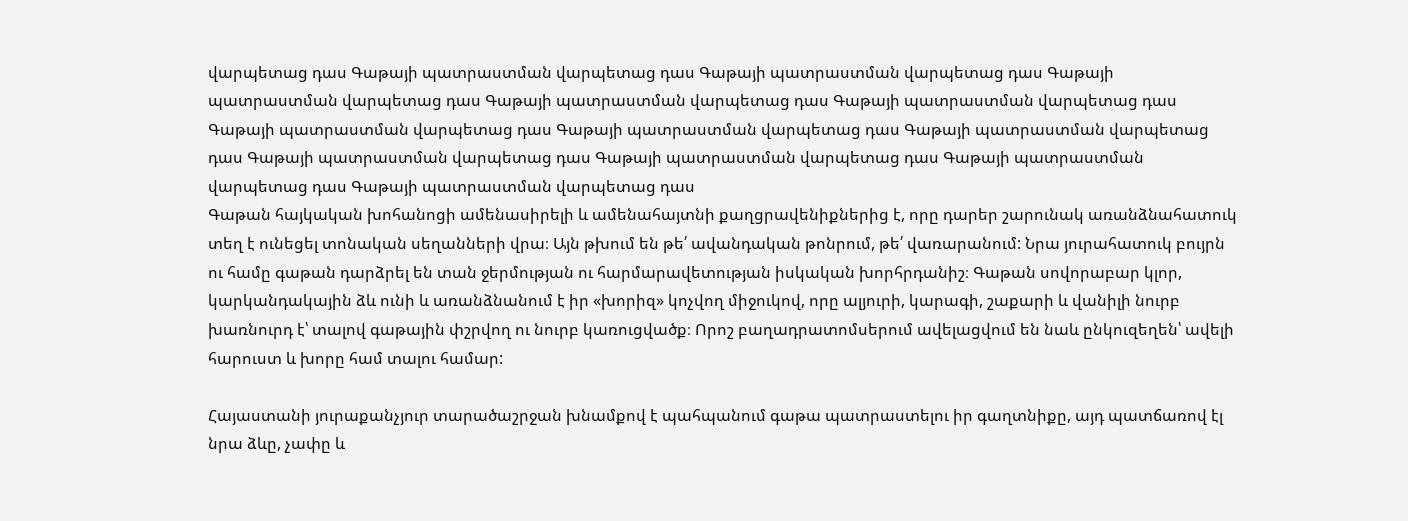վարպետաց դաս Գաթայի պատրաստման վարպետաց դաս Գաթայի պատրաստման վարպետաց դաս Գաթայի պատրաստման վարպետաց դաս Գաթայի պատրաստման վարպետաց դաս Գաթայի պատրաստման վարպետաց դաս Գաթայի պատրաստման վարպետաց դաս Գաթայի պատրաստման վարպետաց դաս Գաթայի պատրաստման վարպետաց դաս Գաթայի պատրաստման վարպետաց դաս Գաթայի պատրաստման վարպետաց դաս Գաթայի պատրաստման վարպետաց դաս Գաթայի պատրաստման վարպետաց դաս
Գաթան հայկական խոհանոցի ամենասիրելի և ամենահայտնի քաղցրավենիքներից է, որը դարեր շարունակ առանձնահատուկ տեղ է ունեցել տոնական սեղանների վրա։ Այն թխում են թե՛ ավանդական թոնրում, թե՛ վառարանում: Նրա յուրահատուկ բույրն ու համը գաթան դարձրել են տան ջերմության ու հարմարավետության իսկական խորհրդանիշ։ Գաթան սովորաբար կլոր, կարկանդակային ձև ունի և առանձնանում է իր «խորիզ» կոչվող միջուկով, որը ալյուրի, կարագի, շաքարի և վանիլի նուրբ խառնուրդ է՝ տալով գաթային փշրվող ու նուրբ կառուցվածք։ Որոշ բաղադրատոմսերում ավելացվում են նաև ընկուզեղեն՝ ավելի հարուստ և խորը համ տալու համար:

Հայաստանի յուրաքանչյուր տարածաշրջան խնամքով է պահպանում գաթա պատրաստելու իր գաղտնիքը, այդ պատճառով էլ նրա ձևը, չափը և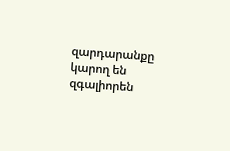զարդարանքը կարող են զգալիորեն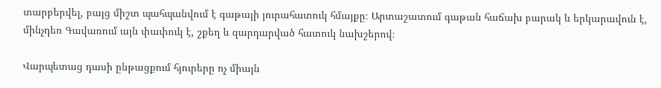տարբերվել, բայց միշտ պահպանվում է գաթայի յուրահատուկ հմայքը։ Արտաշատում գաթան հաճախ բարակ և երկարավուն է, մինչդեռ Գավառում այն փափուկ է, շքեղ և զարդարված հատուկ նախշերով։

Վարպետաց դասի ընթացքում հյուրերը ոչ միայն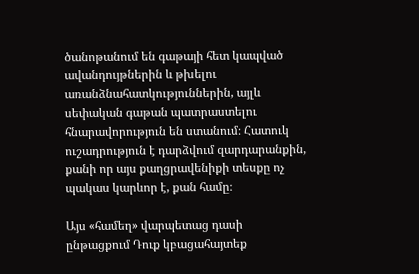ծանոթանում են գաթայի հետ կապված ավանդույթներին և թխելու առանձնահատկություններին, այլև սեփական գաթան պատրաստելու հնարավորություն են ստանում։ Հատուկ ուշադրություն է դարձվում զարդարանքին, քանի որ այս քաղցրավենիքի տեսքը ոչ պակաս կարևոր է, քան համը։

Այս «համեղ» վարպետաց դասի ընթացքում Դուք կբացահայտեք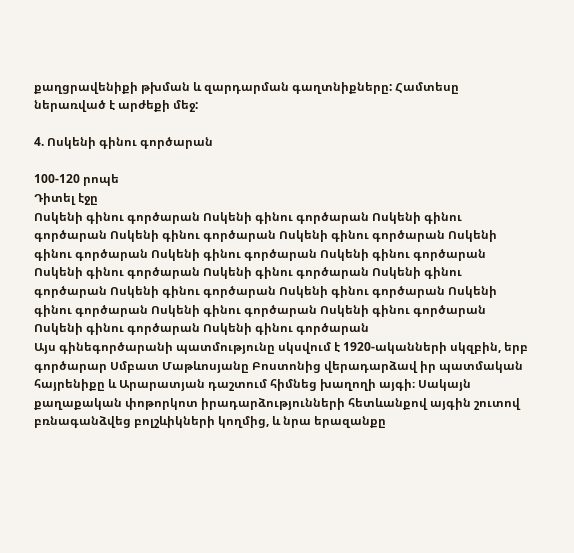քաղցրավենիքի թխման և զարդարման գաղտնիքները: Համտեսը ներառված է արժեքի մեջ:

4. Ոսկենի գինու գործարան

100-120 րոպե
Դիտել էջը
Ոսկենի գինու գործարան Ոսկենի գինու գործարան Ոսկենի գինու գործարան Ոսկենի գինու գործարան Ոսկենի գինու գործարան Ոսկենի գինու գործարան Ոսկենի գինու գործարան Ոսկենի գինու գործարան Ոսկենի գինու գործարան Ոսկենի գինու գործարան Ոսկենի գինու գործարան Ոսկենի գինու գործարան Ոսկենի գինու գործարան Ոսկենի գինու գործարան Ոսկենի գինու գործարան Ոսկենի գինու գործարան Ոսկենի գինու գործարան Ոսկենի գինու գործարան
Այս գինեգործարանի պատմությունը սկսվում է 1920-ականների սկզբին, երբ գործարար Սմբատ Մաթևոսյանը Բոստոնից վերադարձավ իր պատմական հայրենիքը և Արարատյան դաշտում հիմնեց խաղողի այգի։ Սակայն քաղաքական փոթորկոտ իրադարձությունների հետևանքով այգին շուտով բռնագանձվեց բոլշևիկների կողմից, և նրա երազանքը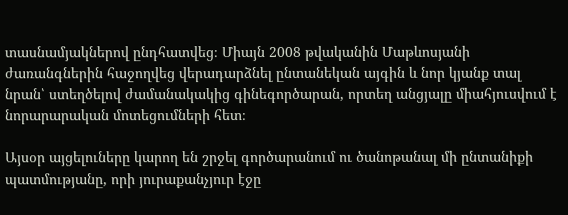տասնամյակներով ընդհատվեց։ Միայն 2008 թվականին Մաթևոսյանի ժառանգներին հաջողվեց վերադարձնել ընտանեկան այգին և նոր կյանք տալ նրան՝ ստեղծելով ժամանակակից գինեգործարան, որտեղ անցյալը միահյուսվում է նորարարական մոտեցումների հետ։

Այսօր այցելուները կարող են շրջել գործարանում ու ծանոթանալ մի ընտանիքի պատմությանը, որի յուրաքանչյուր էջը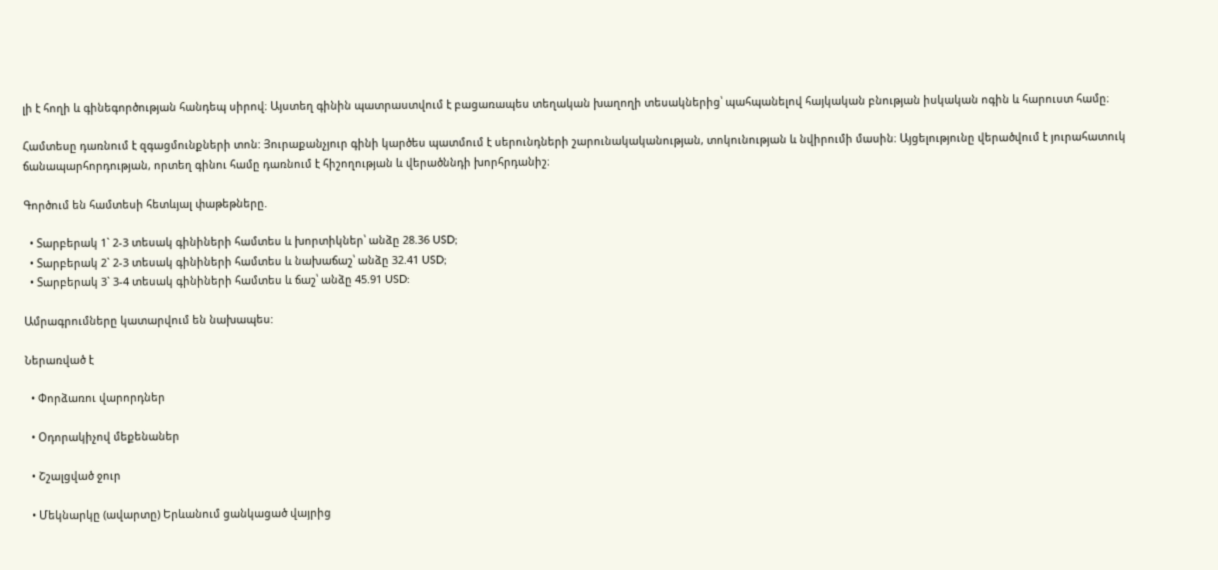լի է հողի և գինեգործության հանդեպ սիրով։ Այստեղ գինին պատրաստվում է բացառապես տեղական խաղողի տեսակներից՝ պահպանելով հայկական բնության իսկական ոգին և հարուստ համը։

Համտեսը դառնում է զգացմունքների տոն: Յուրաքանչյուր գինի կարծես պատմում է սերունդների շարունակականության, տոկունության և նվիրումի մասին։ Այցելությունը վերածվում է յուրահատուկ ճանապարհորդության, որտեղ գինու համը դառնում է հիշողության և վերածննդի խորհրդանիշ։

Գործում են համտեսի հետևյալ փաթեթները.

  • Տարբերակ 1` 2-3 տեսակ գինիների համտես և խորտիկներ՝ անձը 28.36 USD;
  • Տարբերակ 2` 2-3 տեսակ գինիների համտես և նախաճաշ՝ անձը 32.41 USD;
  • Տարբերակ 3` 3-4 տեսակ գինիների համտես և ճաշ՝ անձը 45.91 USD:

Ամրագրումները կատարվում են նախապես:

Ներառված է

  • Փորձառու վարորդներ

  • Օդորակիչով մեքենաներ

  • Շշալցված ջուր

  • Մեկնարկը (ավարտը) Երևանում ցանկացած վայրից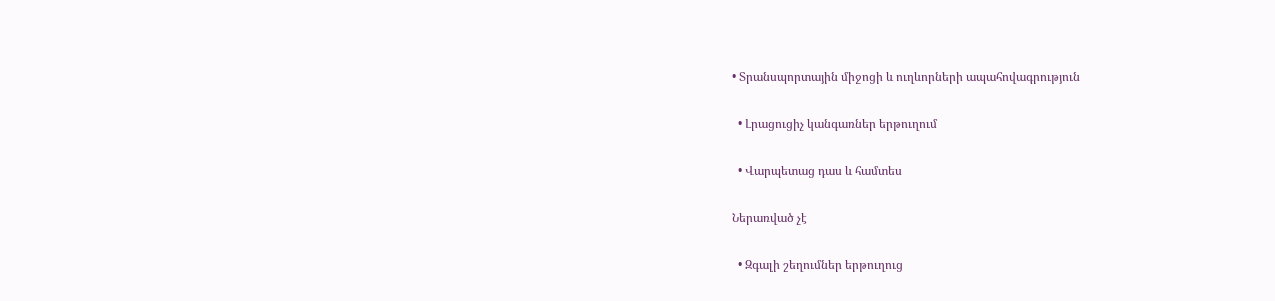• Տրանսպորտային միջոցի և ուղևորների ապահովագրություն

  • Լրացուցիչ կանգառներ երթուղում

  • Վարպետաց դաս և համտես

Ներառված չէ

  • Զգալի շեղումներ երթուղուց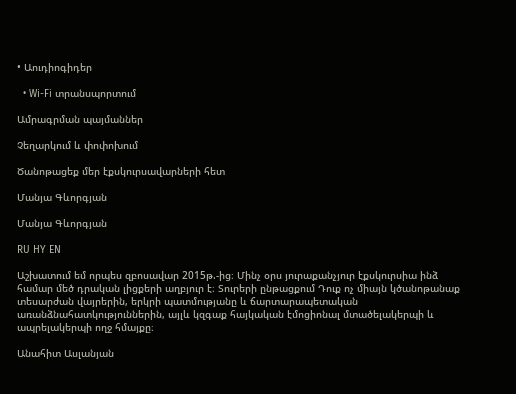• Աուդիոգիդեր

  • Wi-Fi տրանսպորտում

Ամրագրման պայմաններ

Չեղարկում և փոփոխում

Ծանոթացեք մեր էքսկուրսավարների հետ

Մանյա Գևորգյան

Մանյա Գևորգյան

RU HY EN

Աշխատում եմ որպես զբոսավար 2015թ.-ից։ Մինչ օրս յուրաքանչյուր էքսկուրսիա ինձ համար մեծ դրական լիցքերի աղբյուր է։ Տուրերի ընթացքում Դուք ոչ միայն կծանոթանաք տեսարժան վայրերին, երկրի պատմությանը և ճարտարապետական առանձնահատկություններին, այլև կզգաք հայկական էմոցիոնալ մտածելակերպի և ապրելակերպի ողջ հմայքը։

Անահիտ Ասլանյան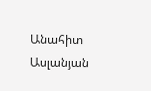Անահիտ Ասլանյան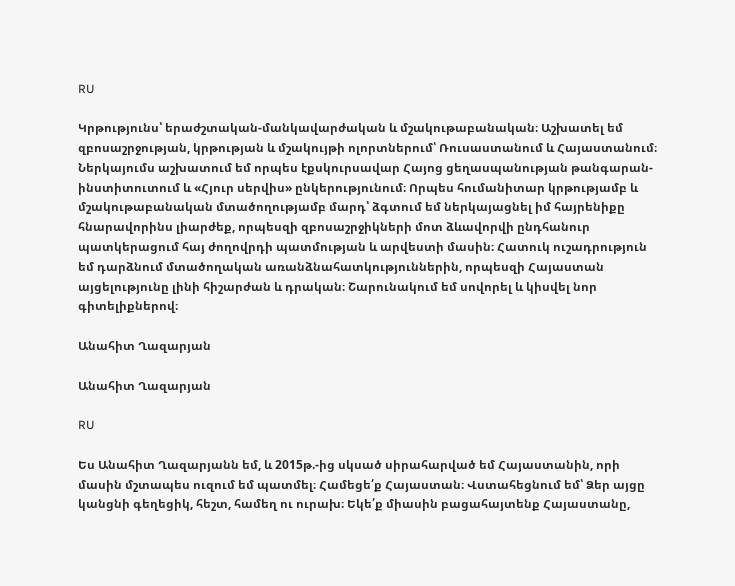RU

Կրթությունս՝ երաժշտական-մանկավարժական և մշակութաբանական։ Աշխատել եմ զբոսաշրջության, կրթության և մշակույթի ոլորտներում՝ Ռուսաստանում և Հայաստանում։ Ներկայումս աշխատում եմ որպես էքսկուրսավար Հայոց ցեղասպանության թանգարան-ինստիտուտում և «Հյուր սերվիս» ընկերությունում։ Որպես հումանիտար կրթությամբ և մշակութաբանական մտածողությամբ մարդ՝ ձգտում եմ ներկայացնել իմ հայրենիքը հնարավորինս լիարժեք, որպեսզի զբոսաշրջիկների մոտ ձևավորվի ընդհանուր պատկերացում հայ ժողովրդի պատմության և արվեստի մասին։ Հատուկ ուշադրություն եմ դարձնում մտածողական առանձնահատկություններին, որպեսզի Հայաստան այցելությունը լինի հիշարժան և դրական։ Շարունակում եմ սովորել և կիսվել նոր գիտելիքներով։

Անահիտ Ղազարյան

Անահիտ Ղազարյան

RU

Ես Անահիտ Ղազարյանն եմ, և 2015թ.-ից սկսած սիրահարված եմ Հայաստանին, որի մասին մշտապես ուզում եմ պատմել։ Համեցե՛ք Հայաստան։ Վստահեցնում եմ՝ Ձեր այցը կանցնի գեղեցիկ, հեշտ, համեղ ու ուրախ։ Եկե՛ք միասին բացահայտենք Հայաստանը,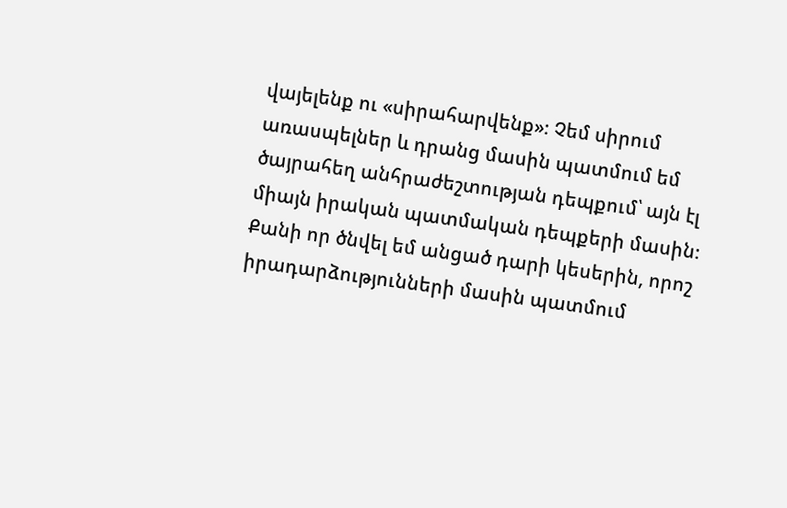վայելենք ու «սիրահարվենք»։ Չեմ սիրում առասպելներ և դրանց մասին պատմում եմ ծայրահեղ անհրաժեշտության դեպքում՝ այն էլ միայն իրական պատմական դեպքերի մասին։ Քանի որ ծնվել եմ անցած դարի կեսերին, որոշ իրադարձությունների մասին պատմում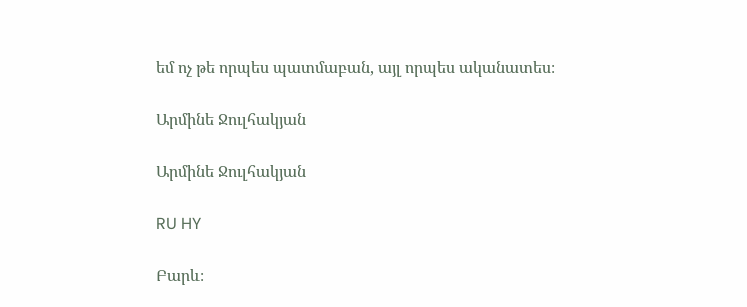եմ ոչ թե որպես պատմաբան, այլ որպես ականատես։

Արմինե Ջուլհակյան

Արմինե Ջուլհակյան

RU HY

Բարև։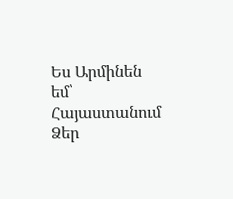Ես Արմինեն եմ՝ Հայաստանում Ձեր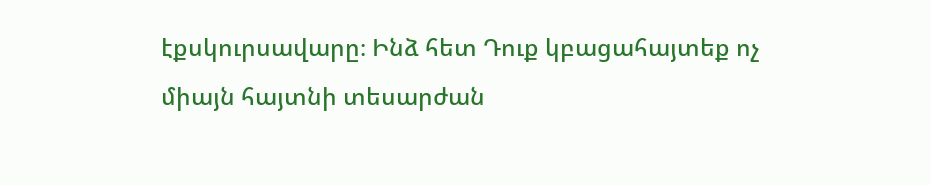էքսկուրսավարը։ Ինձ հետ Դուք կբացահայտեք ոչ միայն հայտնի տեսարժան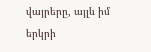վայրերը, այլև իմ երկրի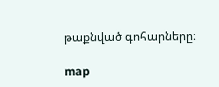թաքնված գոհարները։

map